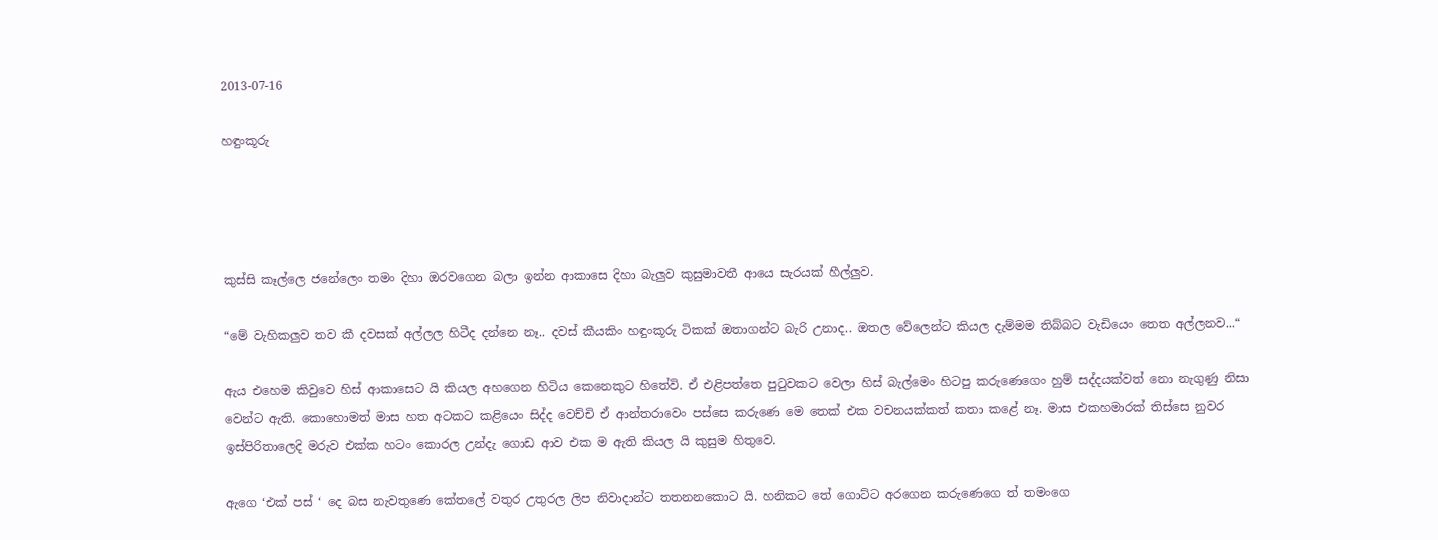2013-07-16

හඳුංකූරු




කුස්සි කෑල්ලෙ ජනේලෙං තමං දිහා ඔරවගෙන බලා ඉන්න ආකාසෙ දිහා බැලුව කුසුමාවතී ආයෙ සැරයක් හීල්ලුව.

“මේ වැහිකලුව තව කී දවසක් අල්ලල හිටීද දන්නෙ නෑ.. දවස් කීයකිං හඳුංකූරු ටිකක් ඔතාගන්ට බැරි උනාද.. ඔතල වේලෙන්ට කියල දැම්මම තිබ්බට වැඩියෙං තෙත අල්ලනව...“

ඇය එහෙම කිවුවෙ හිස් ආකාසෙට යි කියල අහගෙන හිටිය කෙනෙකුට හිතේවි. ඒ එළිපත්තෙ පුටුවකට වෙලා හිස් බැල්මෙං හිටපු කරුණෙගෙං හුම් සද්දයක්වත් නො නැගුණු නිසා වෙන්ට ඇති. කොහොමත් මාස හත අටකට කළියෙං සිද්ද වෙච්චි ඒ ආන්තරාවෙං පස්සෙ කරුණෙ මෙ තෙක් එක වචනයක්කත් කතා කළේ නෑ. මාස එකහමාරක් තිස්සෙ නුවර ඉස්පිරිතාලෙදි මරුව එක්ක හටං කොරල උන්දැ ගොඩ ආව එක ම ඇති කියල යි කුසුම හිතුවෙ.

ඇගෙ ‘එක් පස් ‘ දෙ බස නැවතුණෙ කේතලේ වතුර උතුරල ලිප නිවාදාන්ට තතනනකොට යි. හනිකට තේ ගොට්ට අරගෙන කරුණෙගෙ ත් තමංගෙ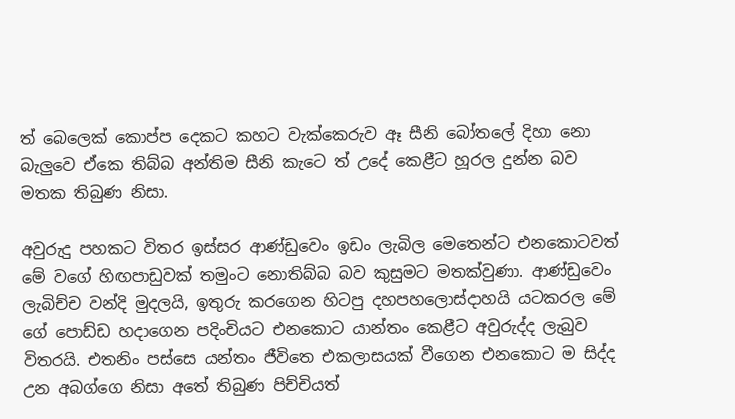ත් බෙලෙක් කොප්ප දෙකට කහට වැක්කෙරුව ඈ සීනි බෝතලේ දිහා නො බැලුවෙ ඒකෙ තිබ්බ අන්තිම සීනි කැටෙ ත් උදේ කෙළීට හූරල දුන්න බව මතක තිබුණ නිසා.

අවුරුදු පහකට විතර ඉස්සර ආණ්ඩුවෙං ඉඩං ලැබිල මෙතෙන්ට එනකොටවත් මේ වගේ හිඟපාඩුවක් තමුංට නොතිබ්බ බව කුසුමට මතක්වුණා. ආණ්ඩුවෙං ලැබිච්ච වන්දි මුදලයි, ඉතුරු කරගෙන හිටපු දහපහලොස්දාහයි යටකරල මේ ගේ පොඩ්ඩ හදාගෙන පදිංචියට එනකොට යාන්තං කෙළීට අවුරුද්ද ලැබුව විතරයි. එතනිං පස්සෙ යන්තං ජීවිතෙ එකලාසයක් වීගෙන එනකොට ම සිද්ද උන අබග්ගෙ නිසා අතේ තිබුණ පිච්චියත්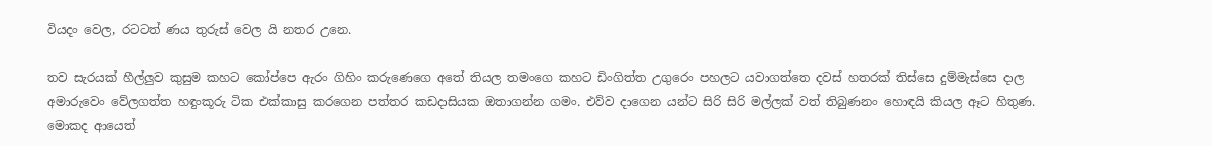වියදං වෙල, රටටත් ණය තුරුස් වෙල යි නතර උනෙ.

තව සැරයක් හීල්ලුව කුසුම කහට කෝප්පෙ ඇරං ගිහිං කරුණෙගෙ අතේ තියල තමංගෙ කහට ඩිංගිත්ත උගුරෙං පහලට යවාගත්තෙ දවස් හතරක් තිස්සෙ දුම්මැස්සෙ දාල අමාරුවෙං වේලගත්ත හඳුංකූරු ටික එක්කාසු කරගෙන පත්තර කඩදාසියක ඔතාගන්න ගමං. එව්ව දාගෙන යන්ට සිරි සිරි මල්ලක් වත් තිබුණනං හොඳයි කියල ඈට හිතුණ. මොකද ආයෙත්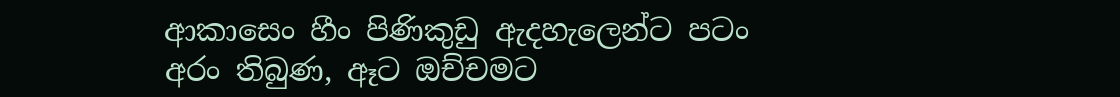ආකාසෙං හීං පිණිකුඩු ඇදහැලෙන්ට පටං අරං තිබුණ, ඈට ඔච්චමට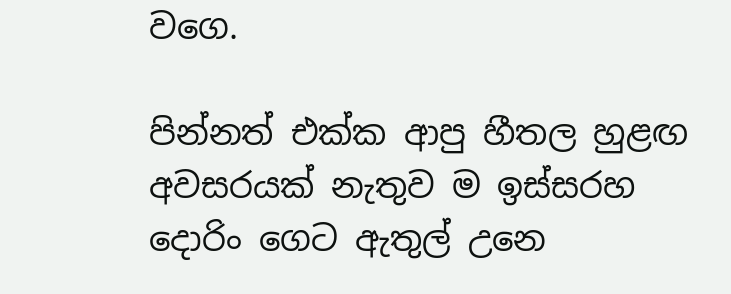වගෙ.

පින්නත් එක්ක ආපු හීතල හුළඟ අවසරයක් නැතුව ම ඉස්සරහ දොරිං ගෙට ඇතුල් උනෙ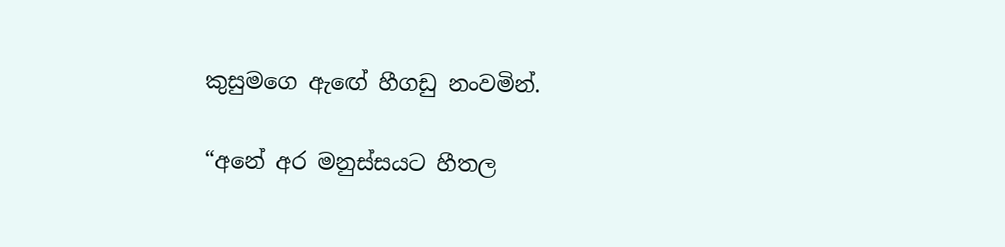කුසුමගෙ ඇ‍ඟේ හීගඩු නංවමින්.

“අනේ අර මනුස්සයට හීතල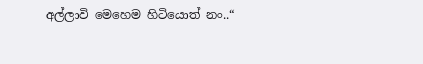අල්ලාවි මෙහෙම හිටියොත් නං..“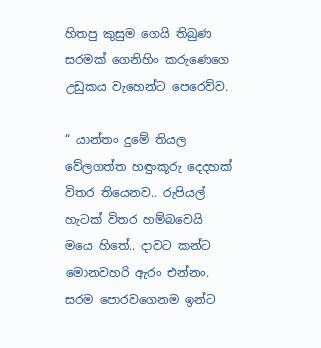හිතපු කුසුම ගෙයි තිබුණ සරමක් ගෙනිහිං කරුණෙගෙ උඩුකය වැහෙන්ට පෙරෙව්ව.

“ යාන්තං දුමේ තියල වේලගත්ත හඳුංකූරු දෙදහක් විතර තියෙනව.. රුපියල් හැටක් විතර හම්බවෙයි මයෙ හිතේ.. දාවට කන්ට මොනවහරි ඇරං එන්නං. සරම පොරවගෙනම ඉන්ට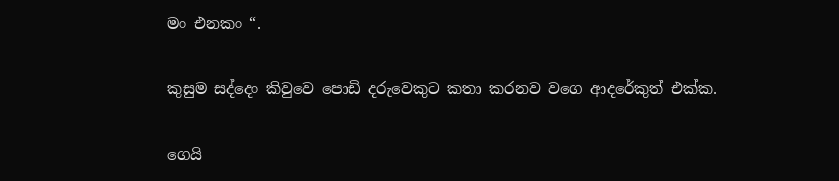මං එනකං “.

කුසුම සද්දෙං කිවුවෙ පොඩි දරුවෙකුට කතා කරනව වගෙ ආදරේකුත් එක්ක.

ගෙයි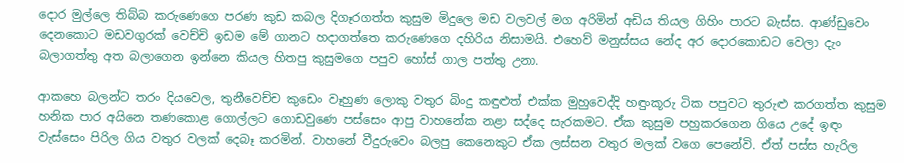දොර මුල්ලෙ තිබ්බ කරුණෙගෙ පරණ කුඩ කබල දිගෑරගත්ත කුසුම මිදුලෙ මඩ වලවල් මග අරිමින් අඩිය තියල ගිහිං පාරට බැස්ස. ආණ්ඩුවෙං දෙනකොට මඩවගුරක් වෙච්චි ඉඩම මේ ගානට හදාගත්තෙ කරුණෙගෙ දහිරිය නිසාමයි. එහෙව් මනුස්සය නේද අර දොරකොඩට වෙලා දැං බලාගත්තු අත බලාගෙන ඉන්නෙ කියල හිතපු කුසුමගෙ පපුව හෝස් ගාල පත්තු උනා.

ආකහෙ බලන්ට තරං දියවෙල, තුනීවෙච්ච කුඩෙං වෑහුණ ලොකු වතුර බිංදු කඳුළුත් එක්ක මුහුවෙද්දි හඳුංකූරු ටික පපුවට තුරුළු කරගත්ත කුසුම හනික පාර අයිනෙ තණකොළ ගොල්ලට ගොඩවුණෙ පස්සෙං ආපු වාහනේක නළා සද්දෙ සැරකමට. ඒක කුසුම පහුකරගෙන ගියෙ උදේ ඉඳං වැස්සෙං පිරිල ගිය වතුර වලක් දෙබෑ කරමින්. වාහනේ වීදුරුවෙං බලපු කෙනෙකුට ඒක ලස්සන වතුර මලක් වගෙ පෙනේවි. ඒත් පස්ස හැරිල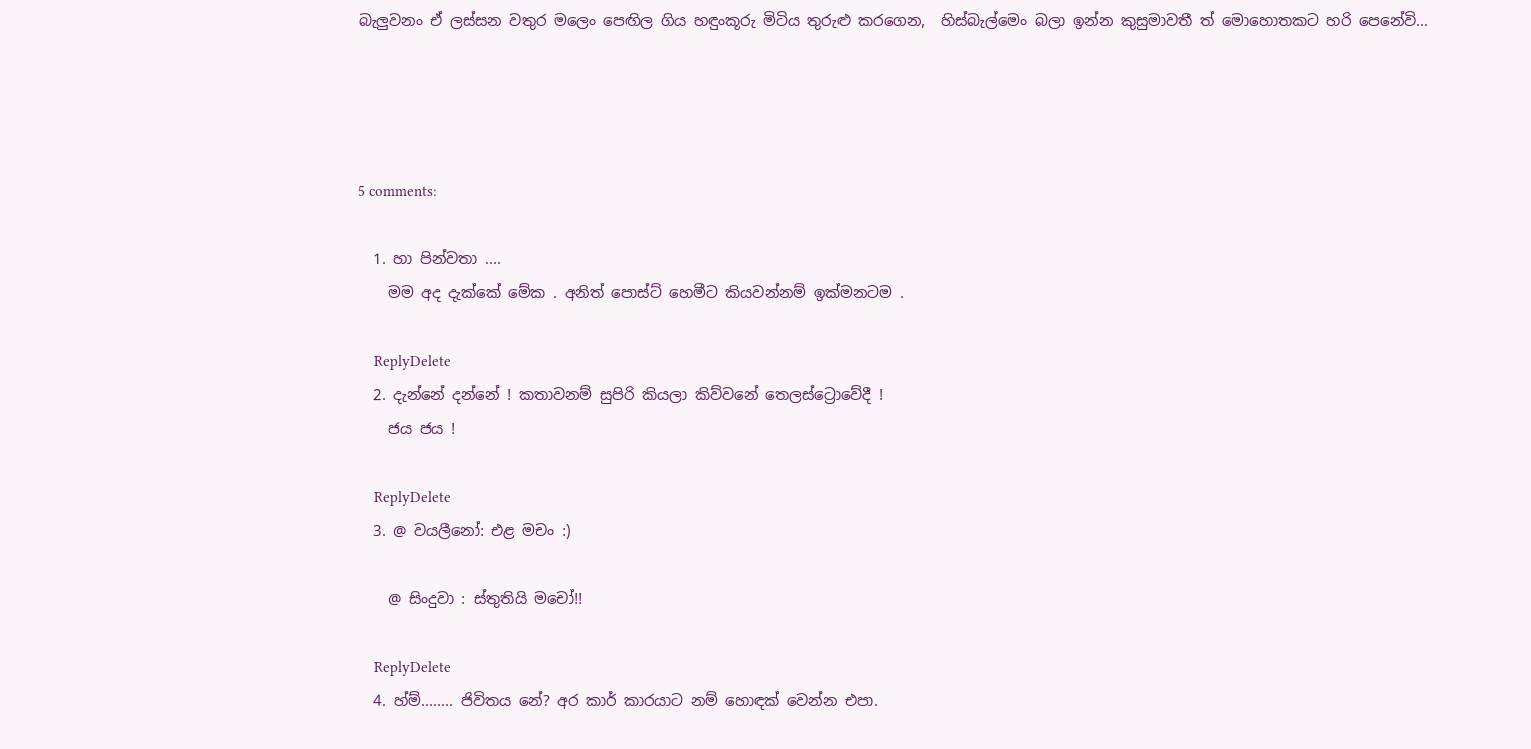බැලුවනං ඒ ලස්සන වතුර මලෙං පෙඟිල ගිය හඳුංකූරු මිටිය තුරුළු කරගෙන,  හිස්බැල්මෙං බලා ඉන්න කුසුමාවතී ත් මොහොතකට හරි පෙනේවි...




5 comments:

  1. හා පින්වතා ....
    මම අද දැක්කේ මේක . අනිත් පොස්ට් හෙමීට කියවන්නම් ඉක්මනටම .

    ReplyDelete
  2. දැන්නේ දන්නේ ! කතාවනම් සුපිරි කියලා කිව්වනේ තෙලස්ට්‍රොවේදී !
    ජය ජය !

    ReplyDelete
  3. @ වයලීනෝ: එළ මචං :)

    @ සිංදුවා : ස්තුතියි මචෝ!!

    ReplyDelete
  4. හ්ම්........ ජිවිතය නේ? අර කාර් කාරයාට නම් හොඳක් වෙන්න එපා.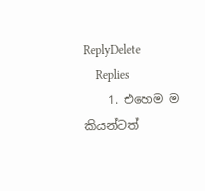ReplyDelete
    Replies
    1. එහෙම ම කියන්ටත්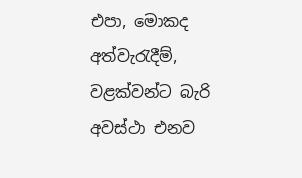එපා, මොකද අත්වැරැදීම්, වළක්වන්ට බැරි අවස්ථා එනව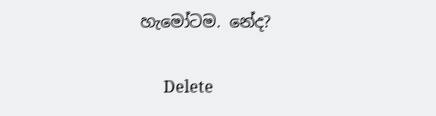හැමෝටම. නේද?

      Delete